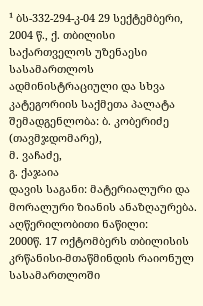¹ ბს-332-294-კ-04 29 სექტემბერი, 2004 წ., ქ. თბილისი
საქართველოს უზენაესი სასამართლოს ადმინისტრაციული და სხვა კატეგორიის საქმეთა პალატა
შემადგენლობა: ბ. კობერიძე (თავმჯდომარე),
მ. ვაჩაძე,
გ. ქაჯაია
დავის საგანი: მატერიალური და მორალური ზიანის ანაზღაურება.
აღწერილობითი ნაწილი:
2000წ. 17 ოქტომბერს თბილისის კრწანისი-მთაწმინდის რაიონულ სასამართლოში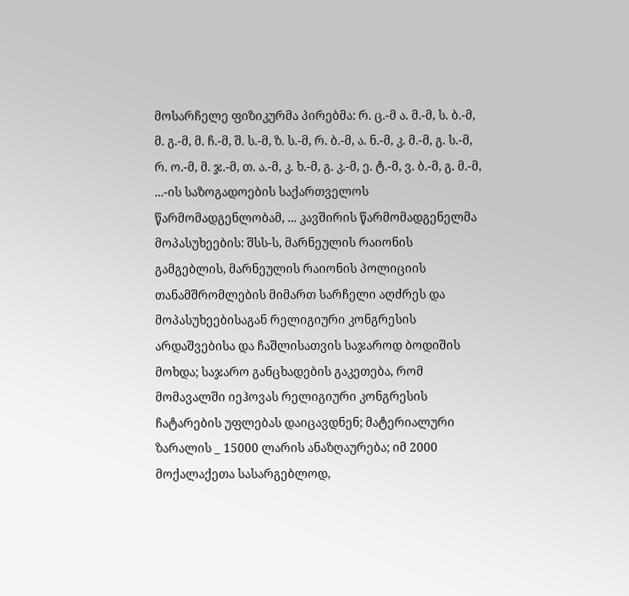მოსარჩელე ფიზიკურმა პირებმა: რ. ც.-მ ა. მ.-მ, ს. ბ.-მ, მ. გ.-მ, მ. ჩ.-მ, შ. ს.-მ, ზ. ს.-მ, რ. ბ.-მ, ა. ნ.-მ, კ. მ.-მ, გ. ს.-მ, რ. ო.-მ, მ. ჯ.-მ, თ. ა.-მ, კ. ხ.-მ, გ. კ.-მ, ე. ტ.-მ, ვ. ბ.-მ, გ. მ.-მ, ...-ის საზოგადოების საქართველოს წარმომადგენლობამ, ... კავშირის წარმომადგენელმა მოპასუხეების: შსს-ს, მარნეულის რაიონის გამგებლის, მარნეულის რაიონის პოლიციის თანამშრომლების მიმართ სარჩელი აღძრეს და მოპასუხეებისაგან რელიგიური კონგრესის არდაშვებისა და ჩაშლისათვის საჯაროდ ბოდიშის მოხდა; საჯარო განცხადების გაკეთება, რომ მომავალში იეჰოვას რელიგიური კონგრესის ჩატარების უფლებას დაიცავდნენ; მატერიალური ზარალის _ 15000 ლარის ანაზღაურება; იმ 2000 მოქალაქეთა სასარგებლოდ,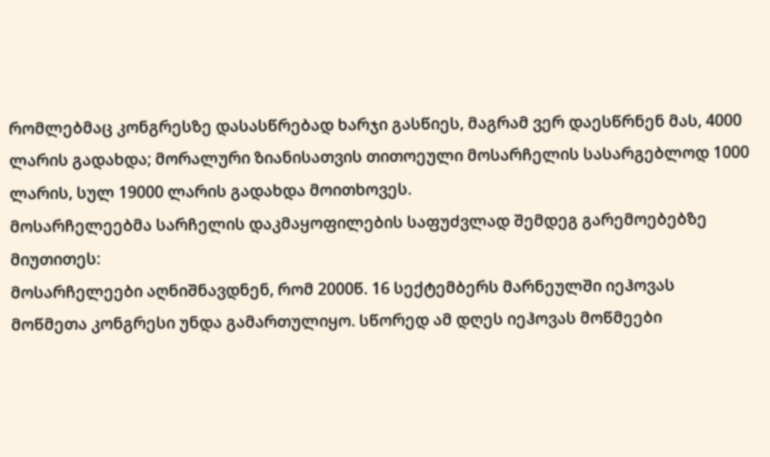რომლებმაც კონგრესზე დასასწრებად ხარჯი გასწიეს, მაგრამ ვერ დაესწრნენ მას, 4000 ლარის გადახდა; მორალური ზიანისათვის თითოეული მოსარჩელის სასარგებლოდ 1000 ლარის, სულ 19000 ლარის გადახდა მოითხოვეს.
მოსარჩელეებმა სარჩელის დაკმაყოფილების საფუძვლად შემდეგ გარემოებებზე მიუთითეს:
მოსარჩელეები აღნიშნავდნენ, რომ 2000წ. 16 სექტემბერს მარნეულში იეჰოვას მოწმეთა კონგრესი უნდა გამართულიყო. სწორედ ამ დღეს იეჰოვას მოწმეები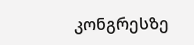კონგრესზე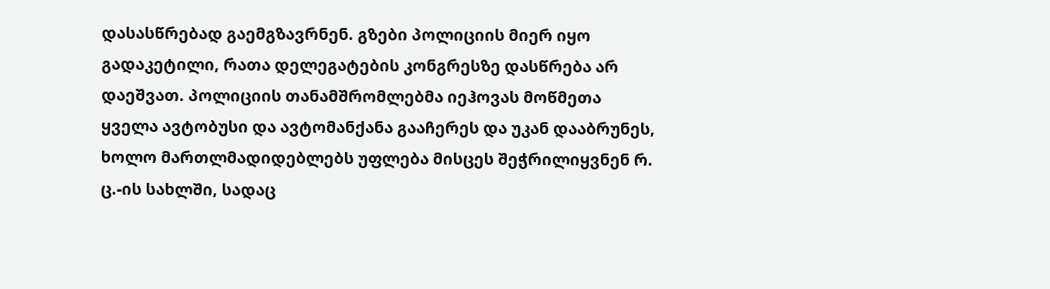დასასწრებად გაემგზავრნენ. გზები პოლიციის მიერ იყო გადაკეტილი, რათა დელეგატების კონგრესზე დასწრება არ დაეშვათ. პოლიციის თანამშრომლებმა იეჰოვას მოწმეთა ყველა ავტობუსი და ავტომანქანა გააჩერეს და უკან დააბრუნეს, ხოლო მართლმადიდებლებს უფლება მისცეს შეჭრილიყვნენ რ. ც.-ის სახლში, სადაც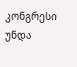კონგრესი უნდა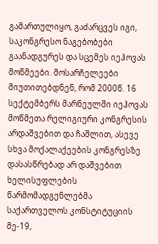გამართულიყო, გაძარცვეს იგი, საკონგრესო ნაგებობები გაანადგურეს და სცემეს იეჰოვას მოწმეები. მოსარჩელეები მიუთითებდნენ, რომ 2000წ. 16 სექტემბერს მარნეულში იეჰოვას მოწმეთა რელიგიური კონგრესის არდაშვებით და ჩაშლით, ასევე სხვა მოქალაქეების კონგრესზე დასასწრებად არ დაშვებით ხელისუფლების წარმომადგენლებმა საქართველოს კონსტიტუციის მე-19,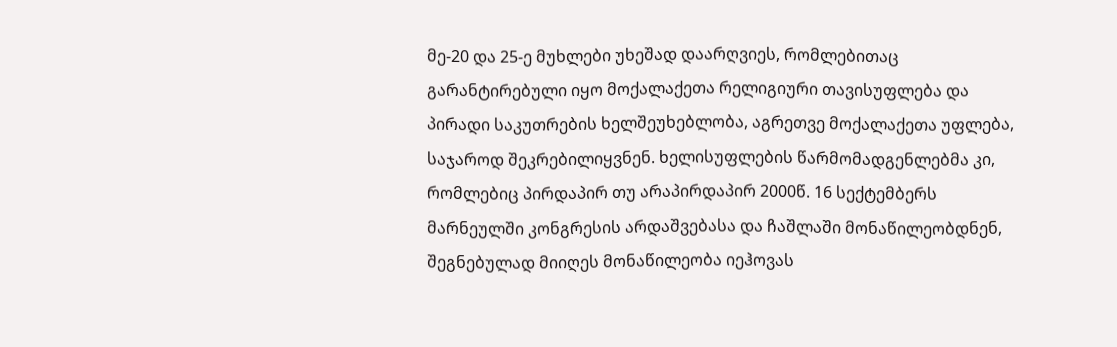მე-20 და 25-ე მუხლები უხეშად დაარღვიეს, რომლებითაც გარანტირებული იყო მოქალაქეთა რელიგიური თავისუფლება და პირადი საკუთრების ხელშეუხებლობა, აგრეთვე მოქალაქეთა უფლება, საჯაროდ შეკრებილიყვნენ. ხელისუფლების წარმომადგენლებმა კი, რომლებიც პირდაპირ თუ არაპირდაპირ 2000წ. 16 სექტემბერს მარნეულში კონგრესის არდაშვებასა და ჩაშლაში მონაწილეობდნენ, შეგნებულად მიიღეს მონაწილეობა იეჰოვას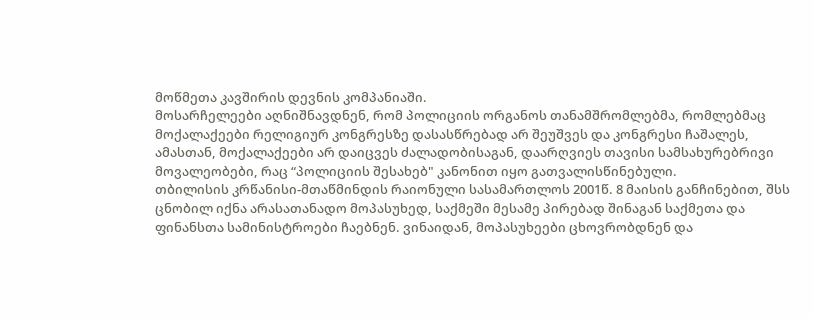მოწმეთა კავშირის დევნის კომპანიაში.
მოსარჩელეები აღნიშნავდნენ, რომ პოლიციის ორგანოს თანამშრომლებმა, რომლებმაც მოქალაქეები რელიგიურ კონგრესზე დასასწრებად არ შეუშვეს და კონგრესი ჩაშალეს, ამასთან, მოქალაქეები არ დაიცვეს ძალადობისაგან, დაარღვიეს თავისი სამსახურებრივი მოვალეობები, რაც “პოლიციის შესახებ" კანონით იყო გათვალისწინებული.
თბილისის კრწანისი-მთაწმინდის რაიონული სასამართლოს 2001წ. 8 მაისის განჩინებით, შსს ცნობილ იქნა არასათანადო მოპასუხედ, საქმეში მესამე პირებად შინაგან საქმეთა და ფინანსთა სამინისტროები ჩაებნენ. ვინაიდან, მოპასუხეები ცხოვრობდნენ და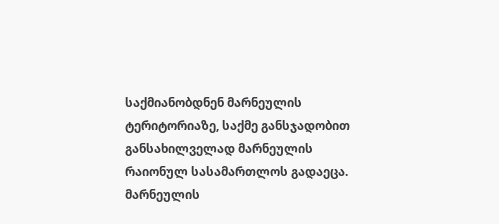საქმიანობდნენ მარნეულის ტერიტორიაზე, საქმე განსჯადობით განსახილველად მარნეულის რაიონულ სასამართლოს გადაეცა.
მარნეულის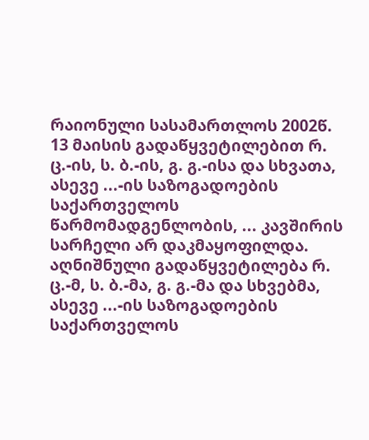რაიონული სასამართლოს 2002წ. 13 მაისის გადაწყვეტილებით რ. ც.-ის, ს. ბ.-ის, გ. გ.-ისა და სხვათა, ასევე ...-ის საზოგადოების საქართველოს წარმომადგენლობის, ... კავშირის სარჩელი არ დაკმაყოფილდა.
აღნიშნული გადაწყვეტილება რ. ც.-მ, ს. ბ.-მა, გ. გ.-მა და სხვებმა, ასევე ...-ის საზოგადოების საქართველოს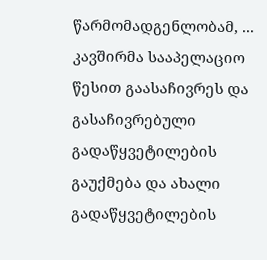წარმომადგენლობამ, ... კავშირმა სააპელაციო წესით გაასაჩივრეს და გასაჩივრებული გადაწყვეტილების გაუქმება და ახალი გადაწყვეტილების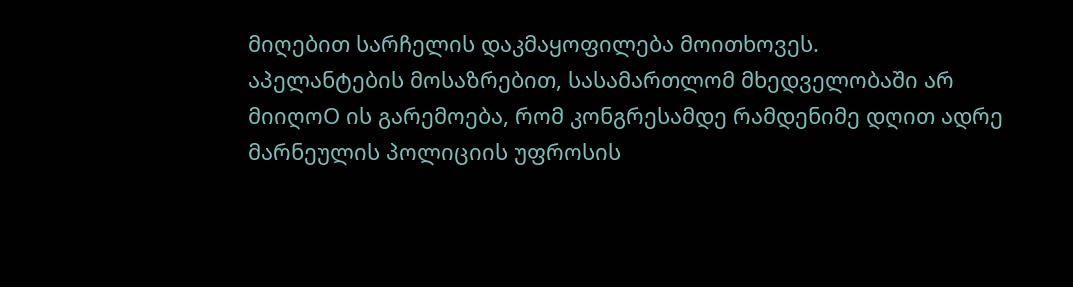მიღებით სარჩელის დაკმაყოფილება მოითხოვეს.
აპელანტების მოსაზრებით, სასამართლომ მხედველობაში არ მიიღოO ის გარემოება, რომ კონგრესამდე რამდენიმე დღით ადრე მარნეულის პოლიციის უფროსის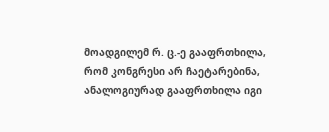მოადგილემ რ. ც.-ე გააფრთხილა, რომ კონგრესი არ ჩაეტარებინა, ანალოგიურად გააფრთხილა იგი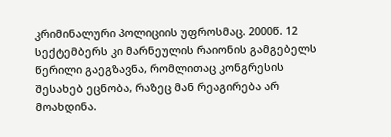კრიმინალური პოლიციის უფროსმაც. 2000წ. 12 სექტემბერს კი მარნეულის რაიონის გამგებელს წერილი გაეგზავნა, რომლითაც კონგრესის შესახებ ეცნობა, რაზეც მან რეაგირება არ მოახდინა.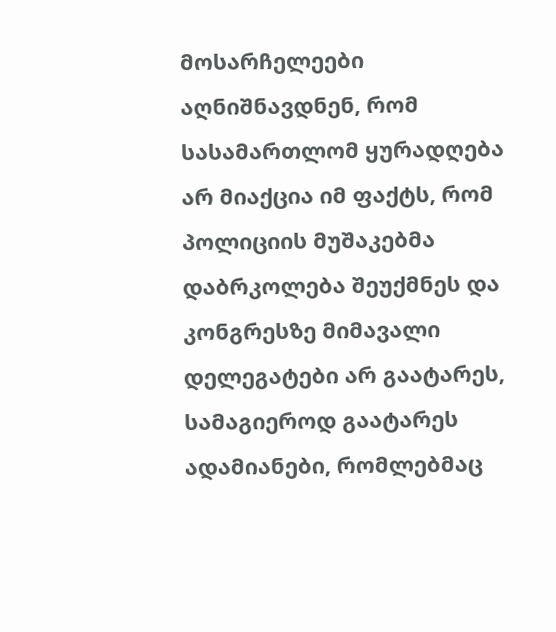მოსარჩელეები აღნიშნავდნენ, რომ სასამართლომ ყურადღება არ მიაქცია იმ ფაქტს, რომ პოლიციის მუშაკებმა დაბრკოლება შეუქმნეს და კონგრესზე მიმავალი დელეგატები არ გაატარეს, სამაგიეროდ გაატარეს ადამიანები, რომლებმაც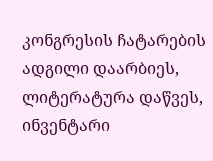კონგრესის ჩატარების ადგილი დაარბიეს, ლიტერატურა დაწვეს, ინვენტარი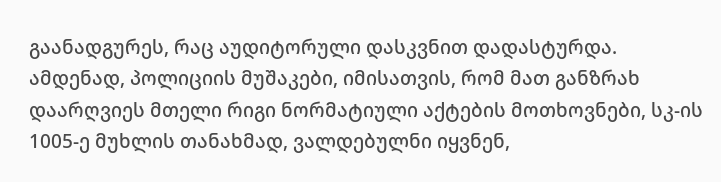გაანადგურეს, რაც აუდიტორული დასკვნით დადასტურდა. ამდენად, პოლიციის მუშაკები, იმისათვის, რომ მათ განზრახ დაარღვიეს მთელი რიგი ნორმატიული აქტების მოთხოვნები, სკ-ის 1005-ე მუხლის თანახმად, ვალდებულნი იყვნენ,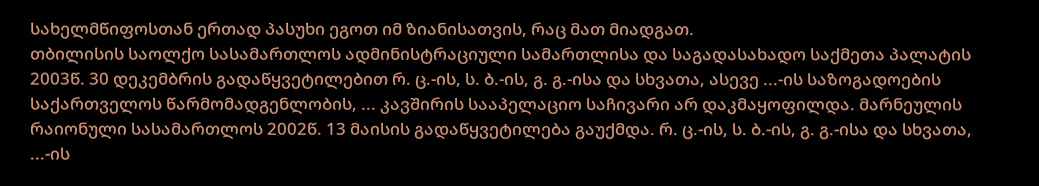სახელმწიფოსთან ერთად პასუხი ეგოთ იმ ზიანისათვის, რაც მათ მიადგათ.
თბილისის საოლქო სასამართლოს ადმინისტრაციული სამართლისა და საგადასახადო საქმეთა პალატის 2003წ. 30 დეკემბრის გადაწყვეტილებით რ. ც.-ის, ს. ბ.-ის, გ. გ.-ისა და სხვათა, ასევე ...-ის საზოგადოების საქართველოს წარმომადგენლობის, ... კავშირის სააპელაციო საჩივარი არ დაკმაყოფილდა. მარნეულის რაიონული სასამართლოს 2002წ. 13 მაისის გადაწყვეტილება გაუქმდა. რ. ც.-ის, ს. ბ.-ის, გ. გ.-ისა და სხვათა, ...-ის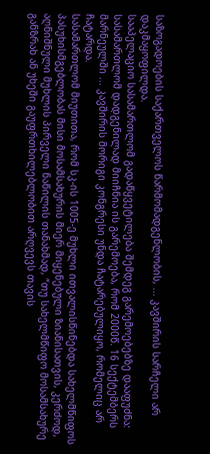საზოგადოების საქართველოს წარმომადგენლობის, ... კავშირის სარჩელი არ დაკმაყოფილდა.
სააპელაციო სასამართლომ გადაწყვეტილება შემდეგ გარემოებებზე დააფუძნა:
სასამართლომ დადგენილად მიიჩნია ის გარემოება, რომ 2000წ. 16 სექტემბერს მარნეულში ... კავშირის მორიგი კონგრესი უნდა ჩატარებულიყო, რომელიც არ ჩატარდა.
სასამართლომ მიუთითა, რომ სკ-ის 1005-ე მუხლი ითვალისწინებდა სახელმწიფოს პასუხისმგებლობას მისი მოსამსახურის მიერ მიყენებული ზიანისათვის, კერძოდ, აღნიშნული მუხლის პირველი ნაწილის თანახმად, “თუ სახელმწიფო მოსამსახურე განზრახ ან უხეში გაუფრთხილებლობით არღვევს თავის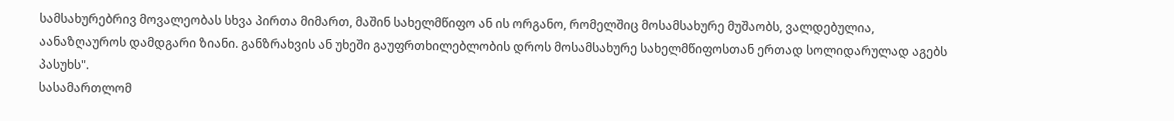სამსახურებრივ მოვალეობას სხვა პირთა მიმართ, მაშინ სახელმწიფო ან ის ორგანო, რომელშიც მოსამსახურე მუშაობს, ვალდებულია, აანაზღაუროს დამდგარი ზიანი. განზრახვის ან უხეში გაუფრთხილებლობის დროს მოსამსახურე სახელმწიფოსთან ერთად სოლიდარულად აგებს პასუხს".
სასამართლომ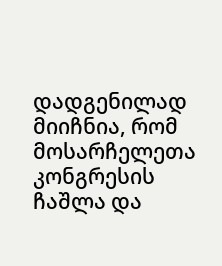დადგენილად მიიჩნია, რომ მოსარჩელეთა კონგრესის ჩაშლა და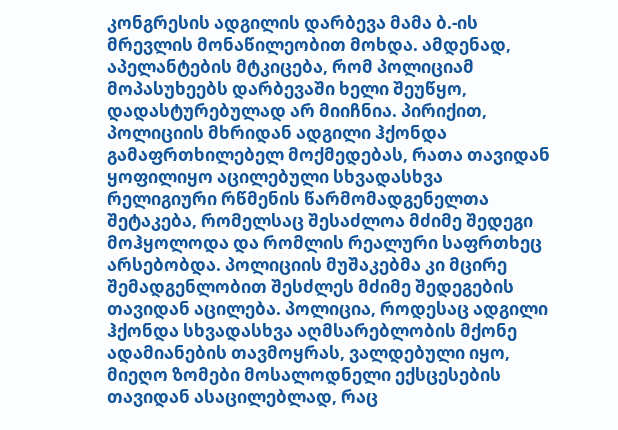კონგრესის ადგილის დარბევა მამა ბ.-ის მრევლის მონაწილეობით მოხდა. ამდენად, აპელანტების მტკიცება, რომ პოლიციამ მოპასუხეებს დარბევაში ხელი შეუწყო, დადასტურებულად არ მიიჩნია. პირიქით, პოლიციის მხრიდან ადგილი ჰქონდა გამაფრთხილებელ მოქმედებას, რათა თავიდან ყოფილიყო აცილებული სხვადასხვა რელიგიური რწმენის წარმომადგენელთა შეტაკება, რომელსაც შესაძლოა მძიმე შედეგი მოჰყოლოდა და რომლის რეალური საფრთხეც არსებობდა. პოლიციის მუშაკებმა კი მცირე შემადგენლობით შესძლეს მძიმე შედეგების თავიდან აცილება. პოლიცია, როდესაც ადგილი ჰქონდა სხვადასხვა აღმსარებლობის მქონე ადამიანების თავმოყრას, ვალდებული იყო, მიეღო ზომები მოსალოდნელი ექსცესების თავიდან ასაცილებლად, რაც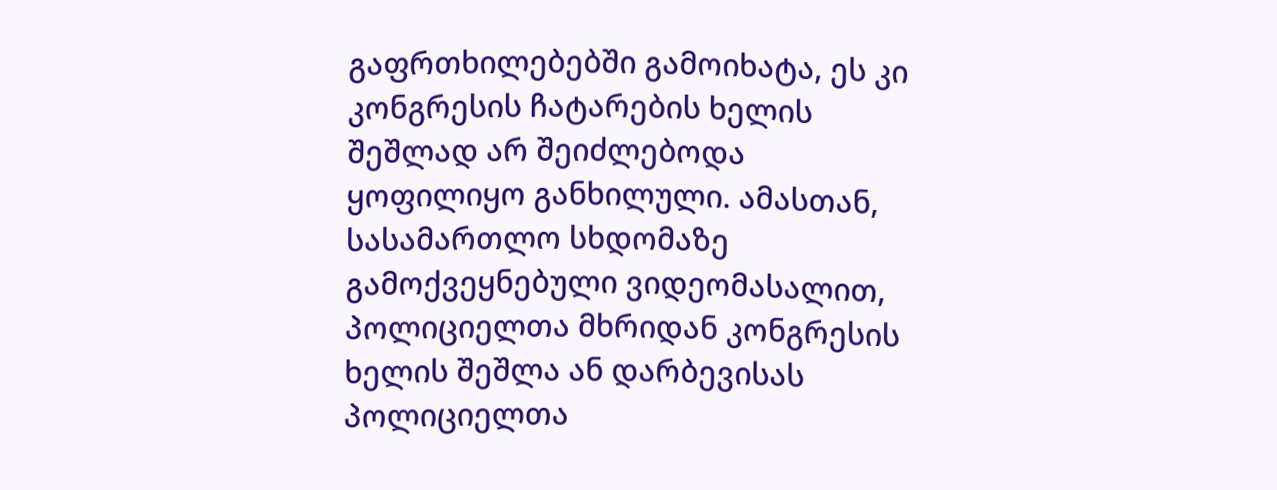გაფრთხილებებში გამოიხატა, ეს კი კონგრესის ჩატარების ხელის შეშლად არ შეიძლებოდა ყოფილიყო განხილული. ამასთან, სასამართლო სხდომაზე გამოქვეყნებული ვიდეომასალით, პოლიციელთა მხრიდან კონგრესის ხელის შეშლა ან დარბევისას პოლიციელთა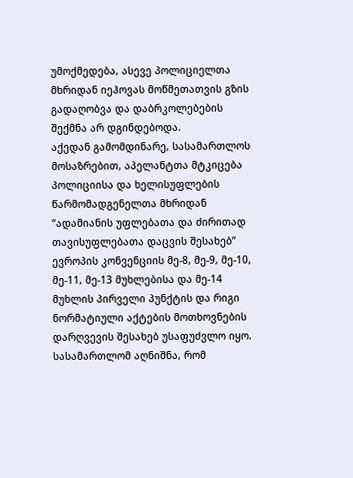უმოქმედება, ასევე პოლიციელთა მხრიდან იეჰოვას მოწმეთათვის გზის გადაღობვა და დაბრკოლებების შექმნა არ დგინდებოდა.
აქედან გამომდინარე, სასამართლოს მოსაზრებით, აპელანტთა მტკიცება პოლიციისა და ხელისუფლების წარმომადგენელთა მხრიდან “ადამიანის უფლებათა და ძირითად თავისუფლებათა დაცვის შესახებ” ევროპის კონვენციის მე-8, მე-9, მე-10, მე-11, მე-13 მუხლებისა და მე-14 მუხლის პირველი პუნქტის და რიგი ნორმატიული აქტების მოთხოვნების დარღვევის შესახებ უსაფუძვლო იყო.
სასამართლომ აღნიშნა, რომ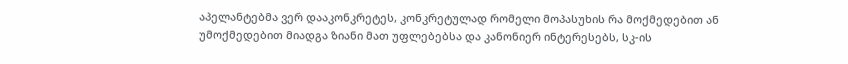აპელანტებმა ვერ დააკონკრეტეს, კონკრეტულად რომელი მოპასუხის რა მოქმედებით ან უმოქმედებით მიადგა ზიანი მათ უფლებებსა და კანონიერ ინტერესებს, სკ-ის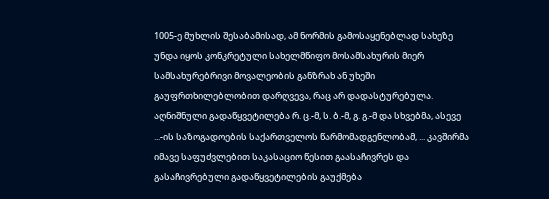1005-ე მუხლის შესაბამისად, ამ ნორმის გამოსაყენებლად სახეზე უნდა იყოს კონკრეტული სახელმწიფო მოსამსახურის მიერ სამსახურებრივი მოვალეობის განზრახ ან უხეში გაუფრთხილებლობით დარღვევა, რაც არ დადასტურებულა.
აღნიშნული გადაწყვეტილება რ. ც.-მ, ს. ბ.-მ, გ. გ.-მ და სხვებმა, ასევე ...-ის საზოგადოების საქართველოს წარმომადგენლობამ, ... კავშირმა იმავე საფუძვლებით საკასაციო წესით გაასაჩივრეს და გასაჩივრებული გადაწყვეტილების გაუქმება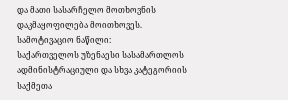და მათი სასარჩელო მოთხოვნის დაკმაყოფილება მოითხოვეს.
სამოტივაციო ნაწილი:
საქართველოს უზენაესი სასამართლოს ადმინისტრაციული და სხვა კატეგორიის საქმეთა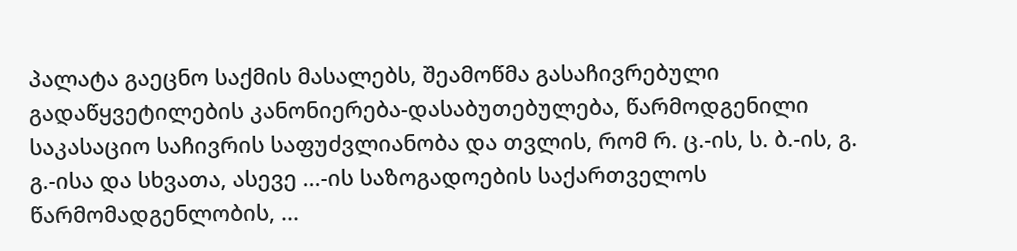პალატა გაეცნო საქმის მასალებს, შეამოწმა გასაჩივრებული გადაწყვეტილების კანონიერება-დასაბუთებულება, წარმოდგენილი საკასაციო საჩივრის საფუძვლიანობა და თვლის, რომ რ. ც.-ის, ს. ბ.-ის, გ. გ.-ისა და სხვათა, ასევე ...-ის საზოგადოების საქართველოს წარმომადგენლობის, ...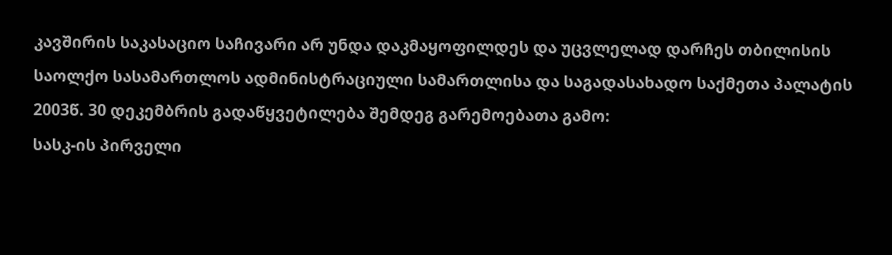კავშირის საკასაციო საჩივარი არ უნდა დაკმაყოფილდეს და უცვლელად დარჩეს თბილისის საოლქო სასამართლოს ადმინისტრაციული სამართლისა და საგადასახადო საქმეთა პალატის 2003წ. 30 დეკემბრის გადაწყვეტილება შემდეგ გარემოებათა გამო:
სასკ-ის პირველი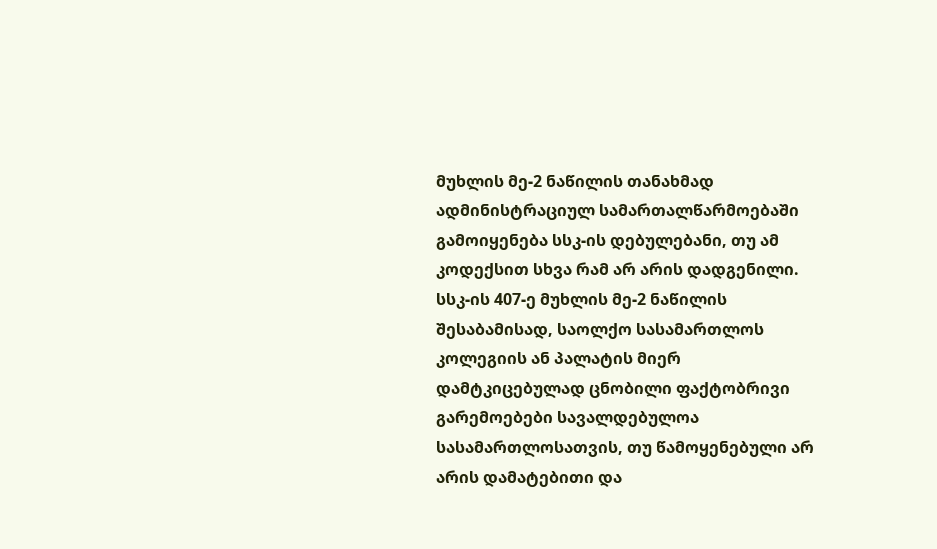მუხლის მე-2 ნაწილის თანახმად ადმინისტრაციულ სამართალწარმოებაში გამოიყენება სსკ-ის დებულებანი, თუ ამ კოდექსით სხვა რამ არ არის დადგენილი.
სსკ-ის 407-ე მუხლის მე-2 ნაწილის შესაბამისად, საოლქო სასამართლოს კოლეგიის ან პალატის მიერ დამტკიცებულად ცნობილი ფაქტობრივი გარემოებები სავალდებულოა სასამართლოსათვის, თუ წამოყენებული არ არის დამატებითი და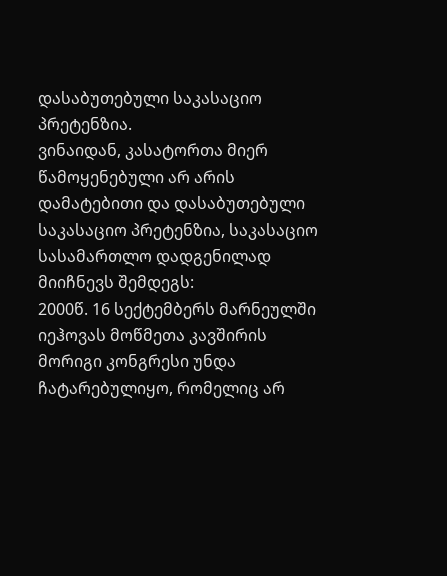დასაბუთებული საკასაციო პრეტენზია.
ვინაიდან, კასატორთა მიერ წამოყენებული არ არის დამატებითი და დასაბუთებული საკასაციო პრეტენზია, საკასაციო სასამართლო დადგენილად მიიჩნევს შემდეგს:
2000წ. 16 სექტემბერს მარნეულში იეჰოვას მოწმეთა კავშირის მორიგი კონგრესი უნდა ჩატარებულიყო, რომელიც არ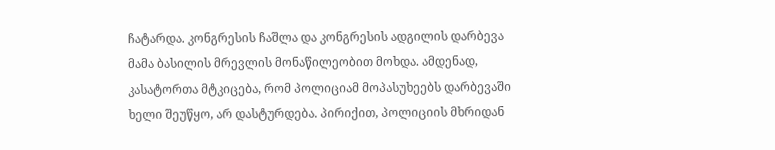ჩატარდა. კონგრესის ჩაშლა და კონგრესის ადგილის დარბევა მამა ბასილის მრევლის მონაწილეობით მოხდა. ამდენად, კასატორთა მტკიცება, რომ პოლიციამ მოპასუხეებს დარბევაში ხელი შეუწყო, არ დასტურდება. პირიქით, პოლიციის მხრიდან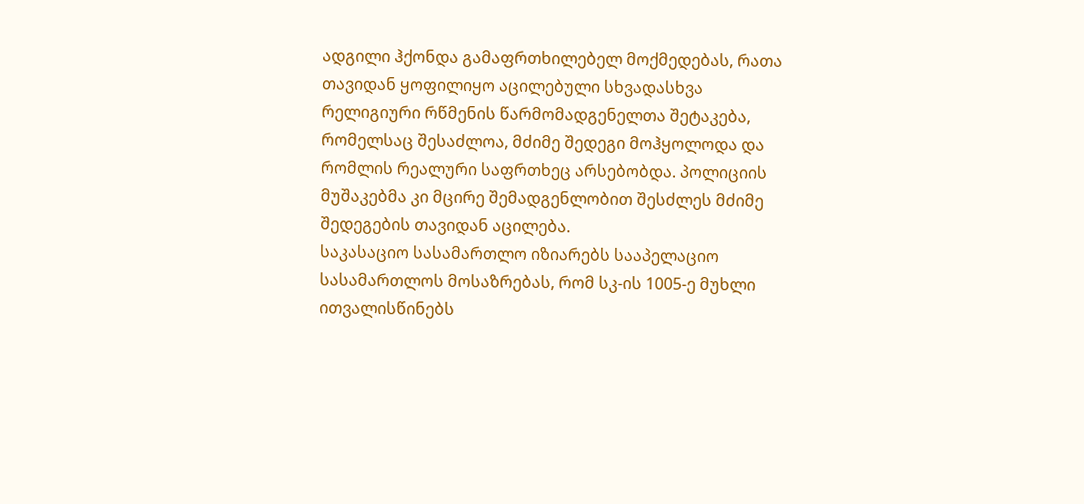ადგილი ჰქონდა გამაფრთხილებელ მოქმედებას, რათა თავიდან ყოფილიყო აცილებული სხვადასხვა რელიგიური რწმენის წარმომადგენელთა შეტაკება, რომელსაც შესაძლოა, მძიმე შედეგი მოჰყოლოდა და რომლის რეალური საფრთხეც არსებობდა. პოლიციის მუშაკებმა კი მცირე შემადგენლობით შესძლეს მძიმე შედეგების თავიდან აცილება.
საკასაციო სასამართლო იზიარებს სააპელაციო სასამართლოს მოსაზრებას, რომ სკ-ის 1005-ე მუხლი ითვალისწინებს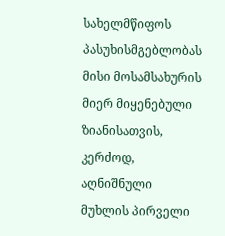სახელმწიფოს პასუხისმგებლობას მისი მოსამსახურის მიერ მიყენებული ზიანისათვის, კერძოდ, აღნიშნული მუხლის პირველი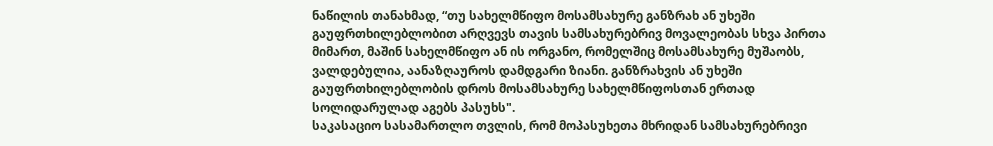ნაწილის თანახმად, “თუ სახელმწიფო მოსამსახურე განზრახ ან უხეში გაუფრთხილებლობით არღვევს თავის სამსახურებრივ მოვალეობას სხვა პირთა მიმართ, მაშინ სახელმწიფო ან ის ორგანო, რომელშიც მოსამსახურე მუშაობს, ვალდებულია, აანაზღაუროს დამდგარი ზიანი. განზრახვის ან უხეში გაუფრთხილებლობის დროს მოსამსახურე სახელმწიფოსთან ერთად სოლიდარულად აგებს პასუხს".
საკასაციო სასამართლო თვლის, რომ მოპასუხეთა მხრიდან სამსახურებრივი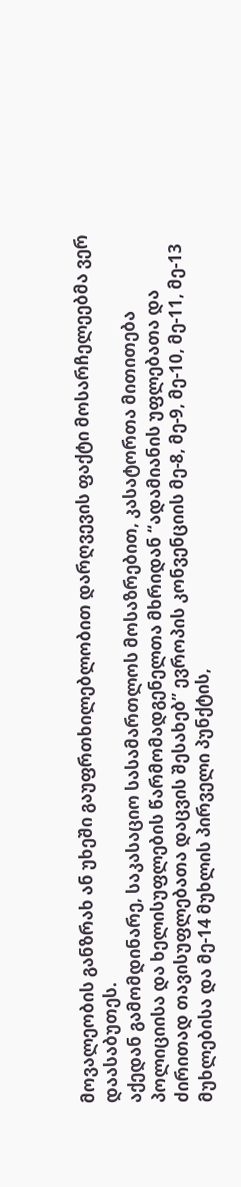მოვალეობის განზრახ ან უხეში გაუფრთხილებლობით დარღვევის ფაქტი მოსარჩელეებმა ვერ დაასაბუთეს.
აქედან გამომდინარე, საკასაციო სასამართლოს მოსაზრებით, კასატორთა მითითება პოლიციისა და ხელისუფლების წარმომადგენელთა მხრიდან “ადამიანის უფლებათა და ძირითად თავისუფლებათა დაცვის შესახებ” ევროპის კონვენციის მე-8, მე-9, მე-10, მე-11, მე-13 მუხლებისა და მე-14 მუხლის პირველი პუნქტის,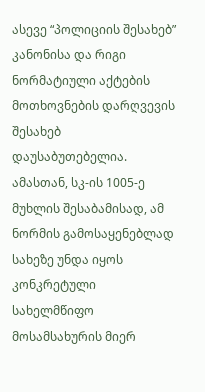ასევე “პოლიციის შესახებ” კანონისა და რიგი ნორმატიული აქტების მოთხოვნების დარღვევის შესახებ დაუსაბუთებელია. ამასთან, სკ-ის 1005-ე მუხლის შესაბამისად, ამ ნორმის გამოსაყენებლად სახეზე უნდა იყოს კონკრეტული სახელმწიფო მოსამსახურის მიერ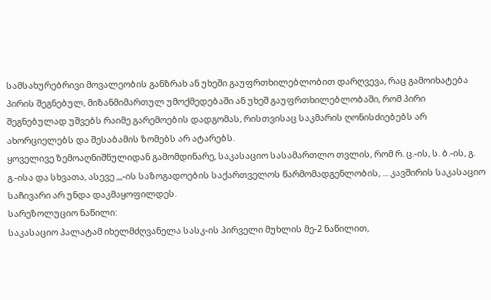სამსახურებრივი მოვალეობის განზრახ ან უხეში გაუფრთხილებლობით დარღვევა, რაც გამოიხატება პირის შეგნებულ, მიზანმიმართულ უმოქმედებაში ან უხეშ გაუფრთხილებლობაში, რომ პირი შეგნებულად უშვებს რაიმე გარემოების დადგომას, რისთვისაც საკმარის ღონისძიებებს არ ახორციელებს და შესაბამის ზომებს არ ატარებს.
ყოველივე ზემოაღნიშნულიდან გამომდინარე, საკასაციო სასამართლო თვლის, რომ რ. ც.-ის, ს. ბ.-ის, გ. გ.-ისა და სხვათა, ასევე ,,,-ის საზოგადოების საქართველოს წარმომადგენლობის, ... კავშირის საკასაციო საჩივარი არ უნდა დაკმაყოფილდეს.
სარეზოლუციო ნაწილი:
საკასაციო პალატამ იხელმძღვანელა სასკ-ის პირველი მუხლის მე-2 ნაწილით,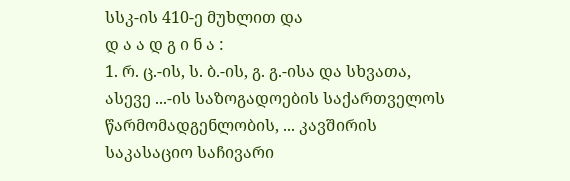სსკ-ის 410-ე მუხლით და
დ ა ა დ გ ი ნ ა :
1. რ. ც.-ის, ს. ბ.-ის, გ. გ.-ისა და სხვათა, ასევე ...-ის საზოგადოების საქართველოს წარმომადგენლობის, ... კავშირის საკასაციო საჩივარი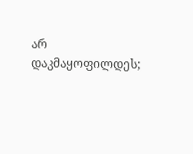არ დაკმაყოფილდეს;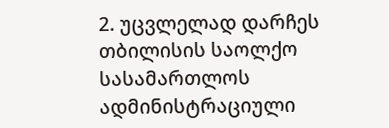2. უცვლელად დარჩეს თბილისის საოლქო სასამართლოს ადმინისტრაციული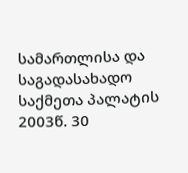სამართლისა და საგადასახადო საქმეთა პალატის 2003წ. 30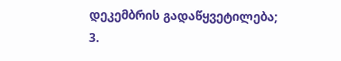დეკემბრის გადაწყვეტილება;
3.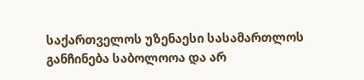საქართველოს უზენაესი სასამართლოს განჩინება საბოლოოა და არ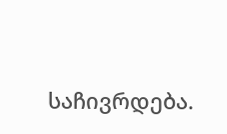საჩივრდება.